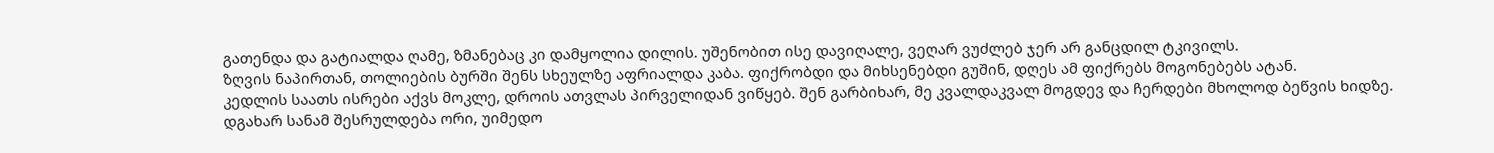გათენდა და გატიალდა ღამე, ზმანებაც კი დამყოლია დილის. უშენობით ისე დავიღალე, ვეღარ ვუძლებ ჯერ არ განცდილ ტკივილს.
ზღვის ნაპირთან, თოლიების ბურში შენს სხეულზე აფრიალდა კაბა. ფიქრობდი და მიხსენებდი გუშინ, დღეს ამ ფიქრებს მოგონებებს ატან.
კედლის საათს ისრები აქვს მოკლე, დროის ათვლას პირველიდან ვიწყებ. შენ გარბიხარ, მე კვალდაკვალ მოგდევ და ჩერდები მხოლოდ ბეწვის ხიდზე.
დგახარ სანამ შესრულდება ორი, უიმედო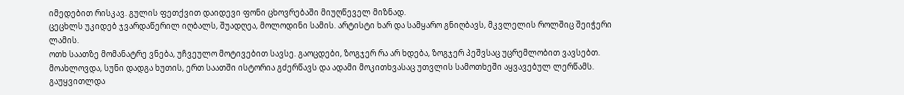იმედებით რისკავ. გულის ფეთქვით დაიდევი ფონი ცხოვრებაში მიუღწეველ მიზნად.
ცეცხლს უკიდებ ჯვარდაწერილ იღბალს, შუადღეა, მოლოდინი სამის. არტისტი ხარ და სამყარო გნიღბავს, მკვლელის როლშიც შეიჭერი ლამის.
ოთხ საათზე მომანატრე ვნება, უჩვეულო მოტივებით სავსე. გაოცდები, ზოგჯერ რა არ ხდება, ზოგჯერ პეშვსაც უცრემლობით ვავსებთ.
მოახლოვდა, სუნი დადგა ხუთის, ერთ საათში ისტორია გძერწავს და ადამი მოკითხვასაც უთვლის სამოთხეში აყვავებულ ლერწამს.
გაუყვითლდა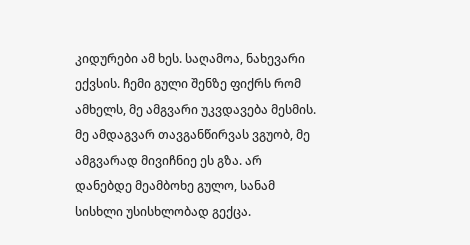კიდურები ამ ხეს. საღამოა, ნახევარი ექვსის. ჩემი გული შენზე ფიქრს რომ ამხელს, მე ამგვარი უკვდავება მესმის.
მე ამდაგვარ თავგანწირვას ვგუობ, მე ამგვარად მივიჩნიე ეს გზა. არ დანებდე მეამბოხე გულო, სანამ სისხლი უსისხლობად გექცა.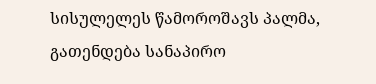სისულელეს წამოროშავს პალმა, გათენდება სანაპირო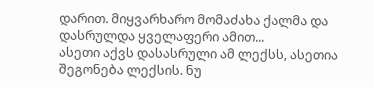დარით. მიყვარხარო მომაძახა ქალმა და დასრულდა ყველაფერი ამით...
ასეთი აქვს დასასრული ამ ლექსს, ასეთია შეგონება ლექსის. ნუ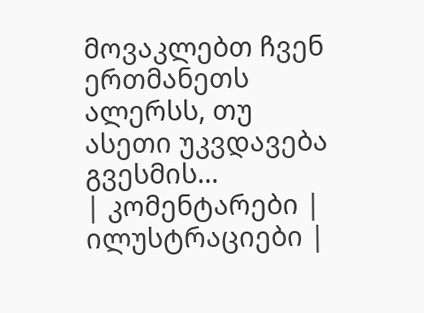მოვაკლებთ ჩვენ ერთმანეთს ალერსს, თუ ასეთი უკვდავება გვესმის...
| კომენტარები |
ილუსტრაციები |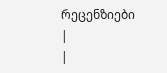რეცენზიები |
|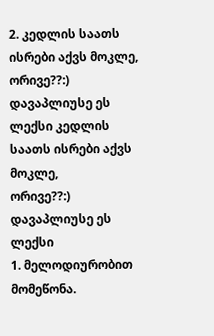2. კედლის საათს ისრები აქვს მოკლე,
ორივე??:) დავაპლიუსე ეს ლექსი კედლის საათს ისრები აქვს მოკლე,
ორივე??:) დავაპლიუსე ეს ლექსი
1. მელოდიურობით მომეწონა.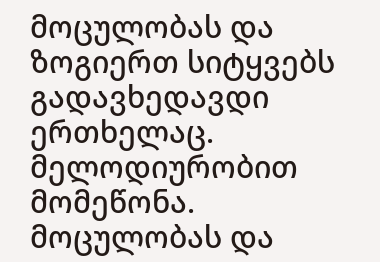მოცულობას და ზოგიერთ სიტყვებს გადავხედავდი ერთხელაც. მელოდიურობით მომეწონა. მოცულობას და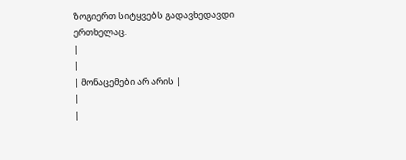ზოგიერთ სიტყვებს გადავხედავდი ერთხელაც.
|
|
| მონაცემები არ არის |
|
|